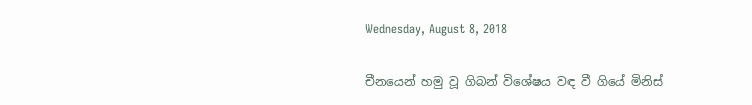Wednesday, August 8, 2018

චීනයෙන් හමු වූ ගිබන් විශේෂය වඳ වී ගියේ මිනිස්‌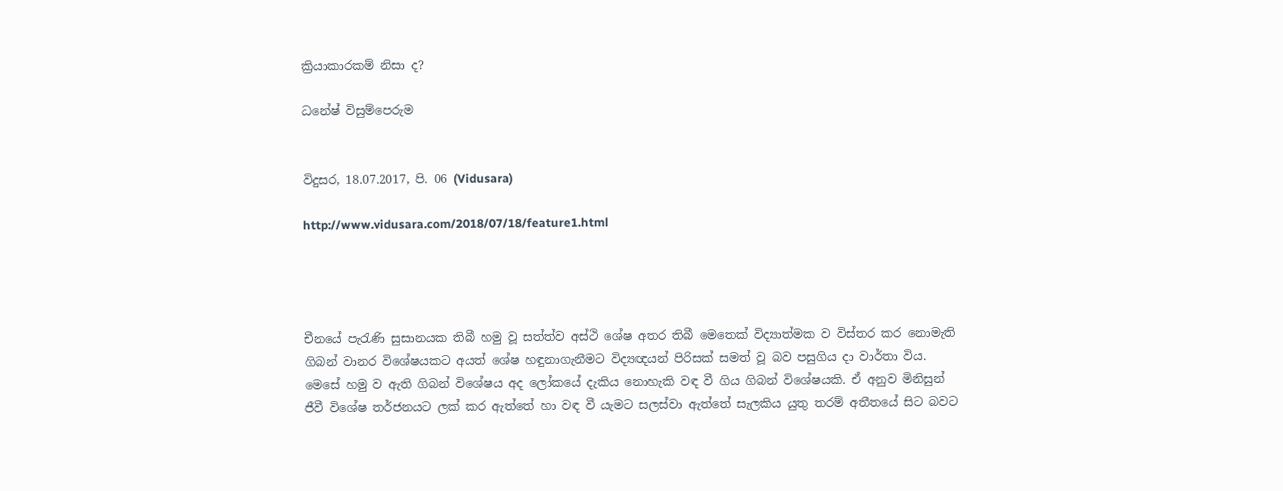ක්‍රියාකාරකම් නිසා ද?

ධනේෂ් විසුම්පෙරුම


විදුසර, 18.07.2017, පි. 06 (Vidusara)

http://www.vidusara.com/2018/07/18/feature1.html




චීනයේ පැරැණි සුසානයක තිබී හමු වූ සත්ත්ව අස්‌ථි ශේෂ අතර තිබී මෙතෙක්‌ විද්‍යාත්මක ව විස්‌තර කර නොමැති ගිබන් වානර විශේෂයකට අයත් ශේෂ හඳුනාගැනීමට විද්‍යඥයන් පිරිසක්‌ සමත් වූ බව පසුගිය දා වාර්තා විය. මෙසේ හමු ව ඇති ගිබන් විශේෂය අද ලෝකයේ දැකිය නොහැකි වඳ වී ගිය ගිබන් විශේෂයකි. ඒ අනුව මිනිසුන් ජීවී විශේෂ තර්ජනයට ලක්‌ කර ඇත්තේ හා වඳ වී යැමට සලස්‌වා ඇත්තේ සැලකිය යුතු තරම් අතීතයේ සිට බවට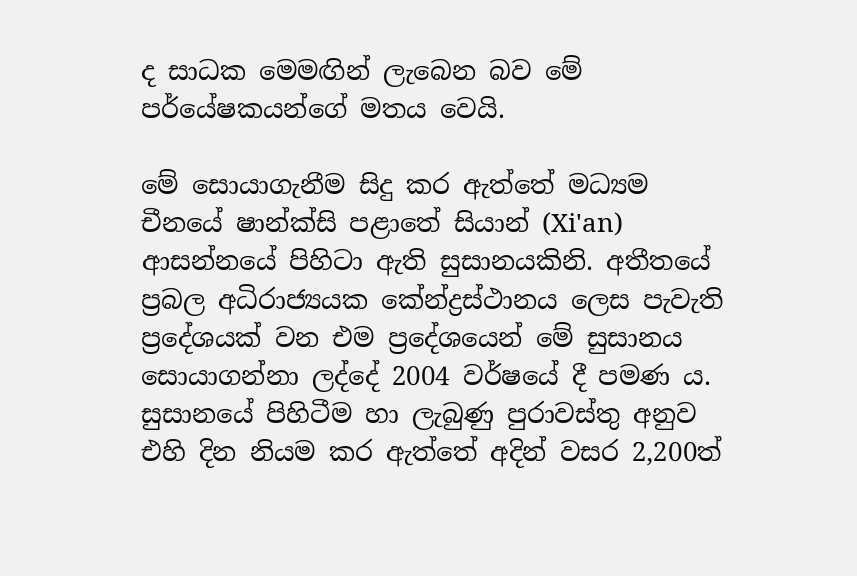ද සාධක මෙමඟින් ලැබෙන බව මේ පර්යේෂකයන්ගේ මතය වෙයි.

මේ සොයාගැනීම සිදු කර ඇත්තේ මධ්‍යම චීනයේ ෂාන්ක්‌සි පළාතේ සියාන් (Xi'an) ආසන්නයේ පිහිටා ඇති සුසානයකිනි. අතීතයේ ප්‍රබල අධිරාජ්‍යයක කේන්ද්‍රස්‌ථානය ලෙස පැවැති ප්‍රදේශයක්‌ වන එම ප්‍රදේශයෙන් මේ සුසානය සොයාගන්නා ලද්දේ 2004 වර්ෂයේ දී පමණ ය. සුසානයේ පිහිටීම හා ලැබුණු පුරාවස්‌තු අනුව එහි දින නියම කර ඇත්තේ අදින් වසර 2,200ත්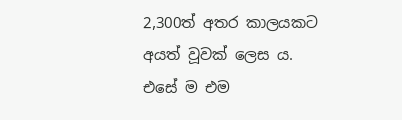2,300ත් අතර කාලයකට අයත් වූවක්‌ ලෙස ය. එසේ ම එම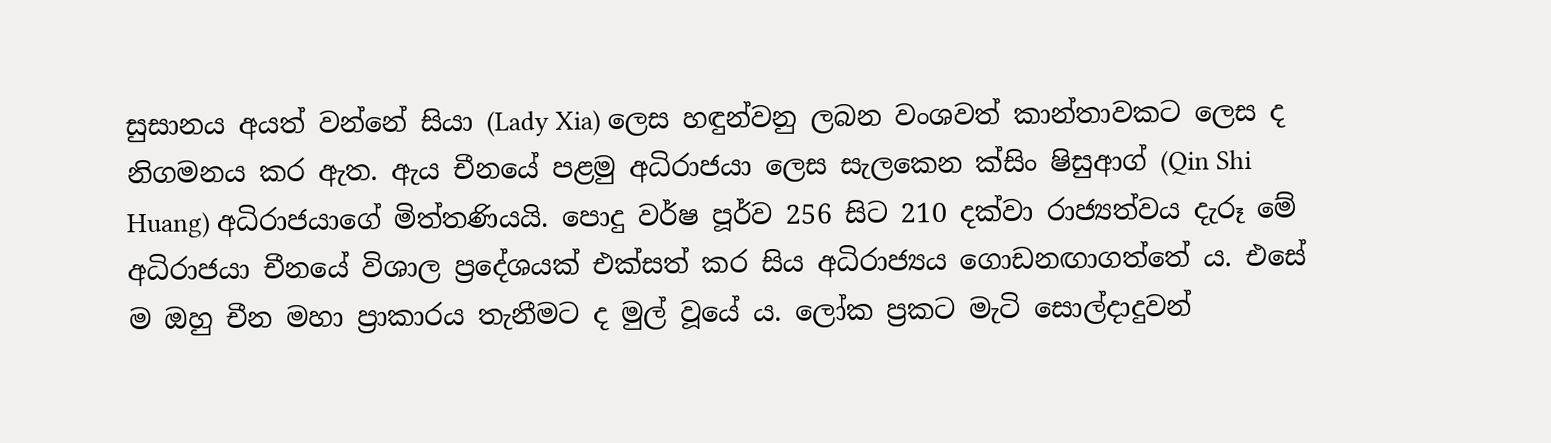සුසානය අයත් වන්නේ සියා (Lady Xia) ලෙස හඳුන්වනු ලබන වංශවත් කාන්තාවකට ලෙස ද නිගමනය කර ඇත. ඇය චීනයේ පළමු අධිරාජයා ලෙස සැලකෙන ක්‌සිං ෂිසුආග් (Qin Shi Huang) අධිරාජයාගේ මිත්තණියයි. පොදු වර්ෂ පූර්ව 256 සිට 210 දක්‌වා රාජ්‍යත්වය දැරූ මේ අධිරාජයා චීනයේ විශාල ප්‍රදේශයක්‌ එක්‌සත් කර සිය අධිරාජ්‍යය ගොඩනඟාගත්තේ ය. එසේ ම ඔහු චීන මහා ප්‍රාකාරය තැනීමට ද මුල් වූයේ ය. ලෝක ප්‍රකට මැටි සොල්දාදුවන්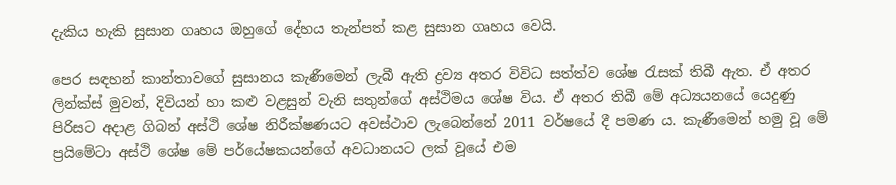දැකිය හැකි සුසාන ගෘහය ඔහුගේ දේහය තැන්පත් කළ සුසාන ගෘහය වෙයි.

පෙර සඳහන් කාන්තාවගේ සුසානය කැණීමෙන් ලැබී ඇති ද්‍රව්‍ය අතර විවිධ සත්ත්ව ශේෂ රැසක්‌ තිබී ඇත. ඒ අතර ලින්ක්‌ස්‌ මුවන්, දිවියන් හා කළු වළසුන් වැනි සතුන්ගේ අස්‌ථිමය ශේෂ විය. ඒ අතර තිබී මේ අධ්‍යයනයේ යෙදුණු පිරිසට අදාළ ගිබන් අස්‌ථි ශේෂ නිරීක්‌ෂණයට අවස්‌ථාව ලැබෙන්නේ 2011 වර්ෂයේ දී පමණ ය. කැණීමෙන් හමු වූ මේ ප්‍රයිමේටා අස්‌ථි ශේෂ මේ පර්යේෂකයන්ගේ අවධානයට ලක්‌ වූයේ එම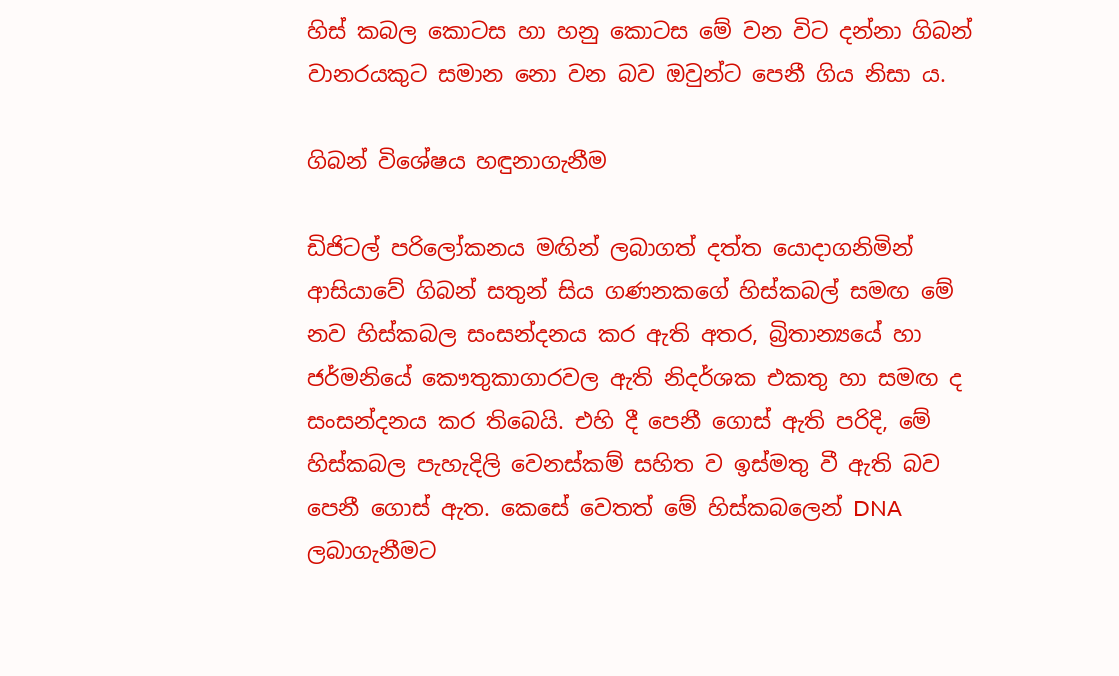හිස්‌ කබල කොටස හා හනු කොටස මේ වන විට දන්නා ගිබන් වානරයකුට සමාන නො වන බව ඔවුන්ට පෙනී ගිය නිසා ය.

ගිබන් විශේෂය හඳුනාගැනීම

ඩිජිටල් පරිලෝකනය මඟින් ලබාගත් දත්ත යොදාගනිමින් ආසියාවේ ගිබන් සතුන් සිය ගණනකගේ හිස්‌කබල් සමඟ මේ නව හිස්‌කබල සංසන්දනය කර ඇති අතර, බ්‍රිතාන්‍යයේ හා ජර්මනියේ කෞතුකාගාරවල ඇති නිදර්ශක එකතු හා සමඟ ද සංසන්දනය කර තිබෙයි. එහි දී පෙනී ගොස්‌ ඇති පරිදි, මේ හිස්‌කබල පැහැදිලි වෙනස්‌කම් සහිත ව ඉස්‌මතු වී ඇති බව පෙනී ගොස්‌ ඇත. කෙසේ වෙතත් මේ හිස්‌කබලෙන් DNA ලබාගැනීමට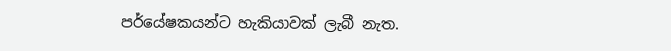පර්යේෂකයන්ට හැකියාවක්‌ ලැබී නැත.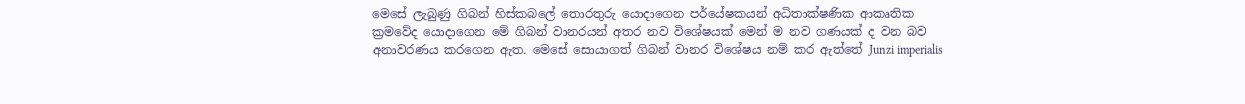මෙසේ ලැබුණු ගිබන් හිස්‌කබලේ තොරතුරු යොදාගෙන පර්යේෂකයන් අධිතාක්‌ෂණික ආකෘතික ක්‍රමවේද යොදාගෙන මේ ගිබන් වානරයන් අතර නව විශේෂයක්‌ මෙන් ම නව ගණයක්‌ ද වන බව අනාවරණය කරගෙන ඇත. මෙසේ සොයාගත් ගිබන් වානර විශේෂය නම් කර ඇත්තේ Junzi imperialis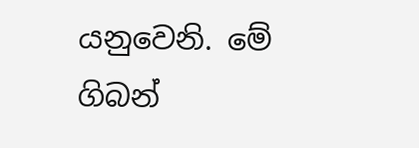යනුවෙනි. මේ ගිබන්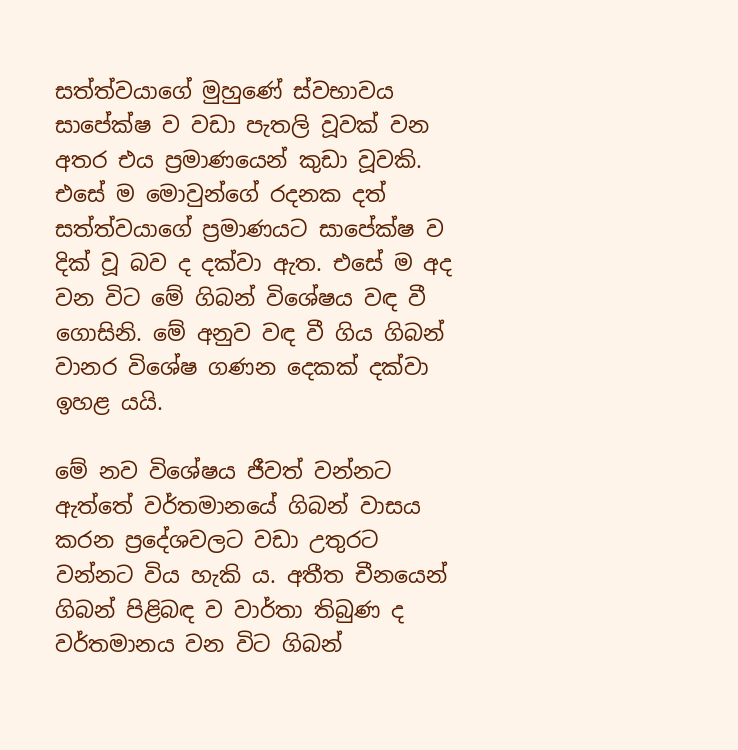සත්ත්වයාගේ මුහුණේ ස්‌වභාවය සාපේක්‌ෂ ව වඩා පැතලි වූවක්‌ වන අතර එය ප්‍රමාණයෙන් කුඩා වූවකි. එසේ ම මොවුන්ගේ රදනක දත් සත්ත්වයාගේ ප්‍රමාණයට සාපේක්‌ෂ ව දික්‌ වූ බව ද දක්‌වා ඇත. එසේ ම අද වන විට මේ ගිබන් විශේෂය වඳ වී ගොසිනි. මේ අනුව වඳ වී ගිය ගිබන් වානර විශේෂ ගණන දෙකක්‌ දක්‌වා ඉහළ යයි.

මේ නව විශේෂය ජීවත් වන්නට ඇත්තේ වර්තමානයේ ගිබන් වාසය කරන ප්‍රදේශවලට වඩා උතුරට වන්නට විය හැකි ය. අතීත චීනයෙන් ගිබන් පිළිබඳ ව වාර්තා තිබුණ ද වර්තමානය වන විට ගිබන්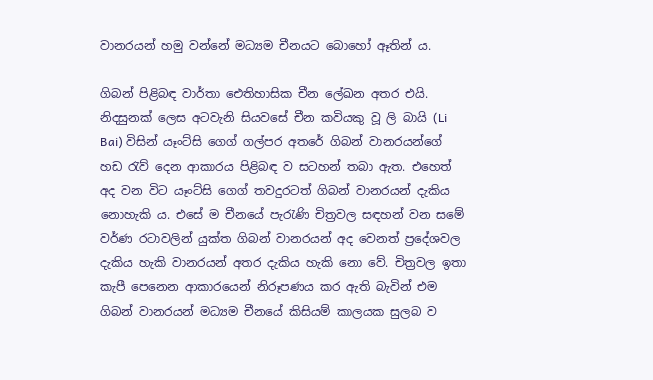වානරයන් හමු වන්නේ මධ්‍යම චීනයට බොහෝ ඈතින් ය.

ගිබන් පිළිබඳ වාර්තා ඓතිහාසික චීන ලේඛන අතර එයි. නිදසුනක්‌ ලෙස අටවැනි සියවසේ චීන කවියකු වූ ලි බායි (Li Bai) විසින් යෑංට්‌සි ගෙග් ගල්පර අතරේ ගිබන් වානරයන්ගේ හඩ රැව් දෙන ආකාරය පිළිබඳ ව සටහන් තබා ඇත. එහෙත් අද වන විට යෑංට්‌සි ගෙග් තවදුරටත් ගිබන් වානරයන් දැකිය නොහැකි ය. එසේ ම චීනයේ පැරැණි චිත්‍රවල සඳහන් වන සමේ වර්ණ රටාවලින් යුක්‌ත ගිබන් වානරයන් අද වෙනත් ප්‍රදේශවල දැකිය හැකි වානරයන් අතර දැකිය හැකි නො වේ. චිත්‍රවල ඉතා කැපී පෙනෙන ආකාරයෙන් නිරූපණය කර ඇති බැවින් එම ගිබන් වානරයන් මධ්‍යම චීනයේ කිසියම් කාලයක සුලබ ව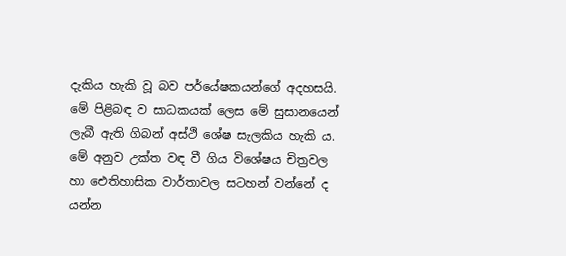දැකිය හැකි වූ බව පර්යේෂකයන්ගේ අදහසයි. මේ පිළිබඳ ව සාධකයක්‌ ලෙස මේ සුසානයෙන් ලැබී ඇති ගිබන් අස්‌ථි ශේෂ සැලකිය හැකි ය. මේ අනුව උක්‌ත වඳ වී ගිය විශේෂය චිත්‍රවල හා ඓතිහාසික වාර්තාවල සටහන් වන්නේ ද යන්න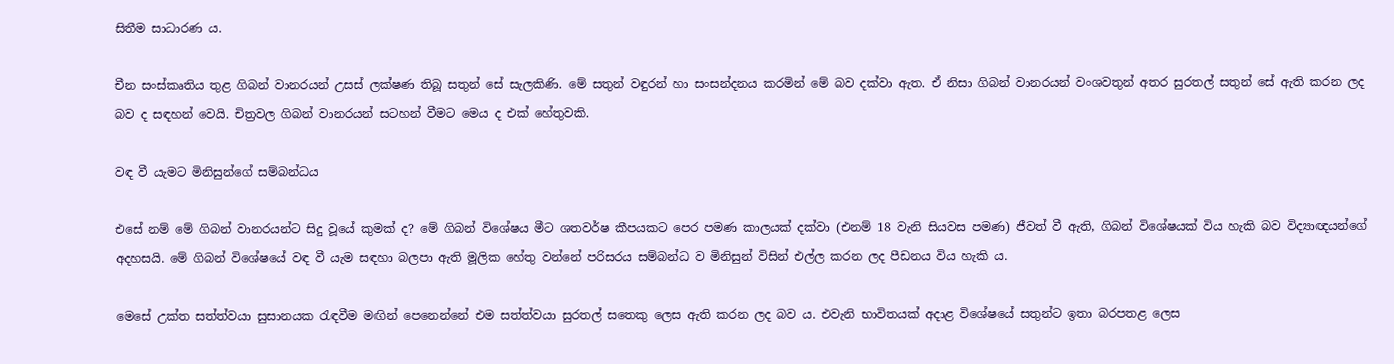සිතීම සාධාරණ ය.

චීන සංස්‌කෘතිය තුළ ගිබන් වානරයන් උසස්‌ ලක්‌ෂණ තිබූ සතුන් සේ සැලකිණි. මේ සතුන් වඳුරන් හා සංසන්දනය කරමින් මේ බව දක්‌වා ඇත. ඒ නිසා ගිබන් වානරයන් වංශවතුන් අතර සුරතල් සතුන් සේ ඇති කරන ලද බව ද සඳහන් වෙයි. චිත්‍රවල ගිබන් වානරයන් සටහන් වීමට මෙය ද එක්‌ හේතුවකි.

වඳ වී යැමට මිනිසුන්ගේ සම්බන්ධය

එසේ නම් මේ ගිබන් වානරයන්ට සිදු වූයේ කුමක්‌ ද? මේ ගිබන් විශේෂය මීට ශතවර්ෂ කීපයකට පෙර පමණ කාලයක්‌ දක්‌වා (එනම් 18 වැනි සියවස පමණ) ජීවත් වී ඇති, ගිබන් විශේෂයක්‌ විය හැකි බව විද්‍යාඥයන්ගේ අදහසයි. මේ ගිබන් විශේෂයේ වඳ වී යැම සඳහා බලපා ඇති මූලික හේතු වන්නේ පරිසරය සම්බන්ධ ව මිනිසුන් විසින් එල්ල කරන ලද පීඩනය විය හැකි ය.

මෙසේ උක්‌ත සත්ත්වයා සුසානයක රැඳවීම මඟින් පෙනෙන්නේ එම සත්ත්වයා සුරතල් සතෙකු ලෙස ඇති කරන ලද බව ය. එවැනි භාවිතයක්‌ අදාළ විශේෂයේ සතුන්ට ඉතා බරපතළ ලෙස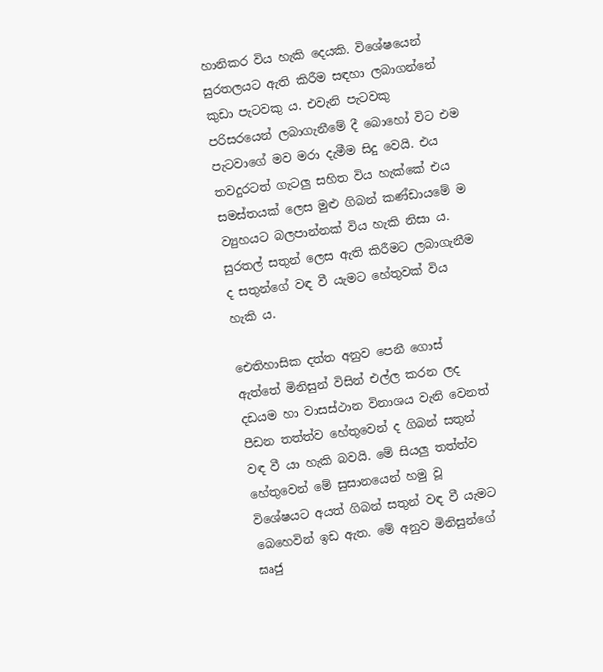හානිකර විය හැකි දෙයකි. විශේෂයෙන් සුරතලයට ඇති කිරීම සඳහා ලබාගන්නේ කුඩා පැටවකු ය. එවැනි පැටවකු පරිසරයෙන් ලබාගැනීමේ දී බොහෝ විට එම පැටවාගේ මව මරා දැමීම සිදු වෙයි. එය තවදුරටත් ගැටලු සහිත විය හැක්‌කේ එය සමස්‌තයක්‌ ලෙස මුළු ගිබන් කණ්‌ඩායමේ ම ව්‍යුහයට බලපාන්නක්‌ විය හැකි නිසා ය. සුරතල් සතුන් ලෙස ඇති කිරීමට ලබාගැනීම ද සතුන්ගේ වඳ වී යැමට හේතුවක්‌ විය හැකි ය.

ඓතිහාසික දත්ත අනුව පෙනී ගොස්‌ ඇත්තේ මිනිසුන් විසින් එල්ල කරන ලද දඩයම හා වාසස්‌ථාන විනාශය වැනි වෙනත් පීඩන තත්ත්ව හේතුවෙන් ද ගිබන් සතුන් වඳ වී යා හැකි බවයි. මේ සියලු තත්ත්ව හේතුවෙන් මේ සුසානයෙන් හමු වූ විශේෂයට අයත් ගිබන් සතුන් වඳ වී යැමට බෙහෙවින් ඉඩ ඇත. මේ අනුව මිනිසුන්ගේ ඝෘජු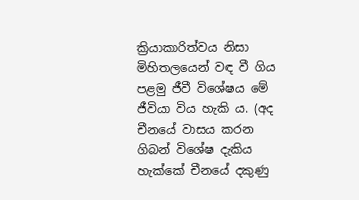ක්‍රියාකාරිත්වය නිසා මිහිතලයෙන් වඳ වී ගිය පළමු ජීවී විශේෂය මේ ජීවියා විය හැකි ය. (අද චීනයේ වාසය කරන ගිබන් විශේෂ දැකිය හැක්‌කේ චීනයේ දකුණු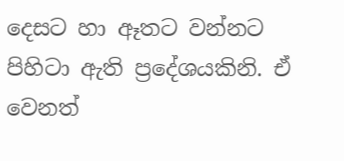දෙසට හා ඈතට වන්නට පිහිටා ඇති ප්‍රදේශයකිනි. ඒ වෙනත්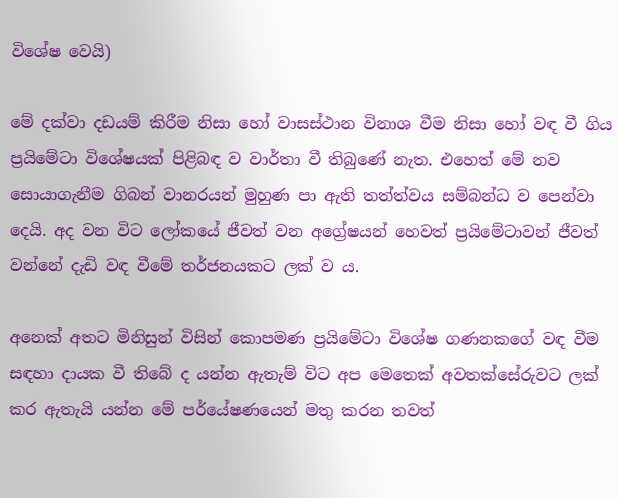විශේෂ වෙයි)

මේ දක්‌වා දඩයම් කිරීම නිසා හෝ වාසස්‌ථාන විනාශ වීම නිසා හෝ වඳ වී ගිය ප්‍රයිමේටා විශේෂයක්‌ පිළිබඳ ව වාර්තා වී තිබුණේ නැත. එහෙත් මේ නව සොයාගැනීම ගිබන් වානරයන් මුහුණ පා ඇති තත්ත්වය සම්බන්ධ ව පෙන්වා දෙයි. අද වන විට ලෝකයේ ජීවත් වන අග්‍රේෂයන් හෙවත් ප්‍රයිමේටාවන් ජීවත් වන්නේ දැඩි වඳ වීමේ තර්ජනයකට ලක්‌ ව ය.

අනෙක්‌ අතට මිනිසුන් විසින් කොපමණ ප්‍රයිමේටා විශේෂ ගණනකගේ වඳ වීම සඳහා දායක වී තිබේ ද යන්න ඇතැම් විට අප මෙතෙක්‌ අවතක්‌සේරුවට ලක්‌ කර ඇතැයි යන්න මේ පර්යේෂණයෙන් මතු කරන තවත්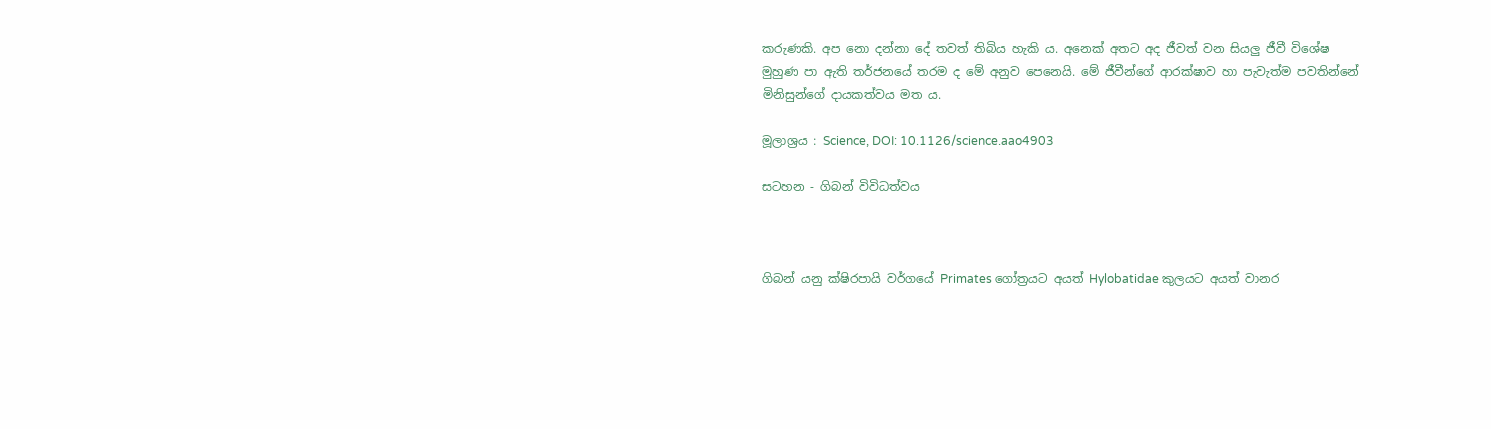කරුණකි. අප නො දන්නා දේ තවත් තිබිය හැකි ය. අනෙක්‌ අතට අද ජීවත් වන සියලු ජීවී විශේෂ මුහුණ පා ඇති තර්ජනයේ තරම ද මේ අනුව පෙනෙයි. මේ ජීවීන්ගේ ආරක්‌ෂාව හා පැවැත්ම පවතින්නේ මිනිසුන්ගේ දායකත්වය මත ය.

මූලාශ්‍රය : Science, DOI: 10.1126/science.aao4903

සටහන - ගිබන් විවිධත්වය



ගිබන් යනු ක්‌ෂිරපායි වර්ගයේ Primates ගෝත්‍රයට අයත් Hylobatidae කුලයට අයත් වානර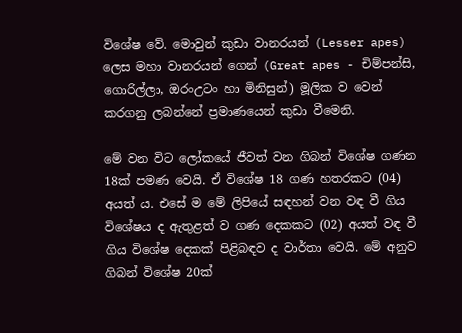විශේෂ වේ. මොවුන් කුඩා වානරයන් (Lesser apes) ලෙස මහා වානරයන් ගෙන් (Great apes - චිම්පන්සි, ගොරිල්ලා, ඔරංඋටං හා මිනිසුන්) මූලික ව වෙන් කරගනු ලබන්නේ ප්‍රමාණයෙන් කුඩා වීමෙනි.

මේ වන විට ලෝකයේ ජීවත් වන ගිබන් විශේෂ ගණන 18ක්‌ පමණ වෙයි. ඒ විශේෂ 18 ගණ හතරකට (04) අයත් ය. එසේ ම මේ ලිපියේ සඳහන් වන වඳ වී ගිය විශේෂය ද ඇතුළත් ව ගණ දෙකකට (02) අයත් වඳ වී ගිය විශේෂ දෙකක්‌ පිළිබඳව ද වාර්තා වෙයි. මේ අනුව ගිබන් විශේෂ 20ක්‌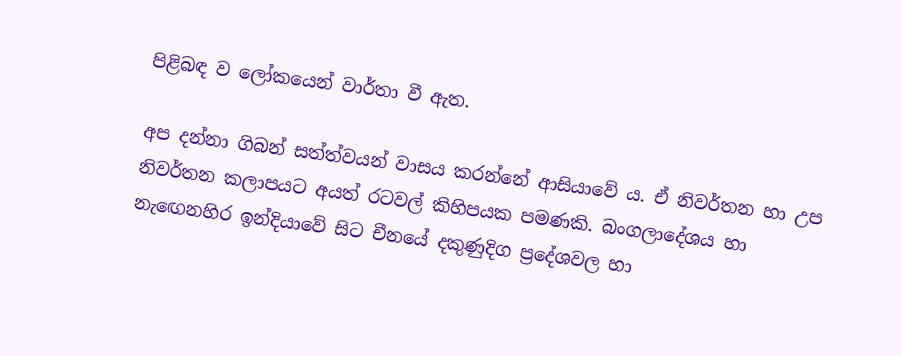පිළිබඳ ව ලෝකයෙන් වාර්තා වී ඇත.

අප දන්නා ගිබන් සත්ත්වයන් වාසය කරන්නේ ආසියාවේ ය. ඒ නිවර්තන හා උප නිවර්තන කලාපයට අයත් රටවල් කිහිපයක පමණකි. බංගලාදේශය හා නැඟෙනහිර ඉන්දියාවේ සිට චීනයේ දකුණුදිග ප්‍රදේශවල හා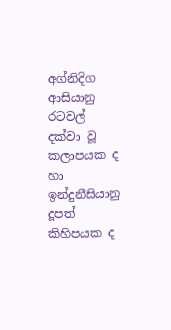අග්නිදිග ආසියානු රටවල් දක්‌වා වූ කලාපයක ද හා ඉන්දුනීසියානු දූපත් කිහිපයක ද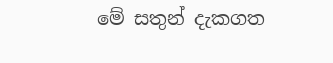මේ සතුන් දැකගත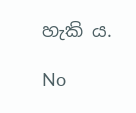හැකි ය.

No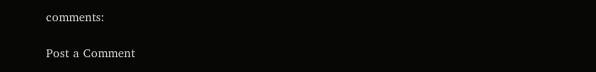comments:

Post a Comment